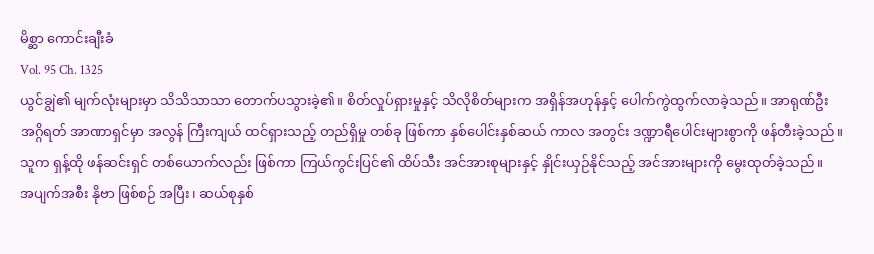မိစ္ဆာ ကောင်းချီးခံ
Vol. 95 Ch. 1325
ယွင်ချွဲ၏ မျက်လုံးများမှာ သိသိသာသာ တောက်ပသွားခဲ့၏။ စိတ်လှုပ်ရှားမှုနှင့် သိလိုစိတ်များက အရှိန်အဟုန်နှင့် ပေါက်ကွဲထွက်လာခဲ့သည်။ အာရုဏ်ဦး အဂ္ဂိရတ် အာဏာရှင်မှာ အလွန် ကြီးကျယ် ထင်ရှားသည့် တည်ရှိမှု တစ်ခု ဖြစ်ကာ နှစ်ပေါင်းနှစ်ဆယ် ကာလ အတွင်း ဒဏ္ဍာရီပေါင်းများစွာကို ဖန်တီးခဲ့သည်။ သူက ရှန့်ထို ဖန်ဆင်းရှင် တစ်ယောက်လည်း ဖြစ်ကာ ကြယ်ကွင်းပြင်၏ ထိပ်သီး အင်အားစုများနှင့် နှိုင်းယှဉ်နိုင်သည့် အင်အားများကို မွေးထုတ်ခဲ့သည်။
အပျက်အစီး နိုဗာ ဖြစ်စဉ် အပြီး၊ ဆယ်စုနှစ်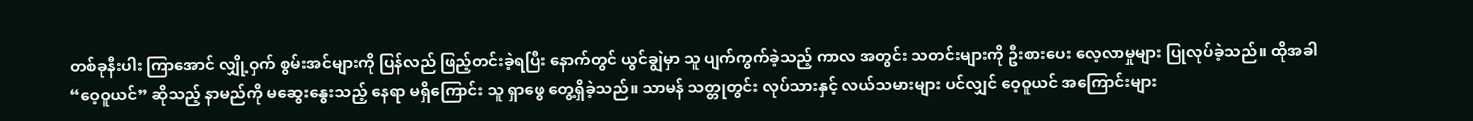တစ်ခုနီးပါး ကြာအောင် လျှို့ဝှက် စွမ်းအင်များကို ပြန်လည် ဖြည့်တင်းခဲ့ရပြီး နောက်တွင် ယွင်ချွဲမှာ သူ ပျက်ကွက်ခဲ့သည့် ကာလ အတွင်း သတင်းများကို ဦးစားပေး လေ့လာမှုများ ပြုလုပ်ခဲ့သည်။ ထိုအခါ “ဝေ့ဝူယင်” ဆိုသည့် နာမည်ကို မဆွေးနွေးသည့် နေရာ မရှိကြောင်း သူ ရှာဖွေ တွေ့ရှိခဲ့သည်။ သာမန် သတ္တုတွင်း လုပ်သားနှင့် လယ်သမားများ ပင်လျှင် ဝေ့ဝူယင် အကြောင်းများ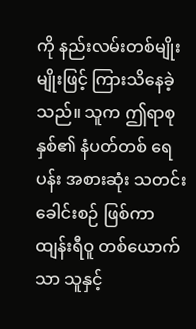ကို နည်းလမ်းတစ်မျိုးမျိုးဖြင့် ကြားသိနေခဲ့သည်။ သူက ဤရာစုနှစ်၏ နံပတ်တစ် ရေပန်း အစားဆုံး သတင်းခေါင်းစဉ် ဖြစ်ကာ ထျန်းရီဝူ တစ်ယောက်သာ သူနှင့်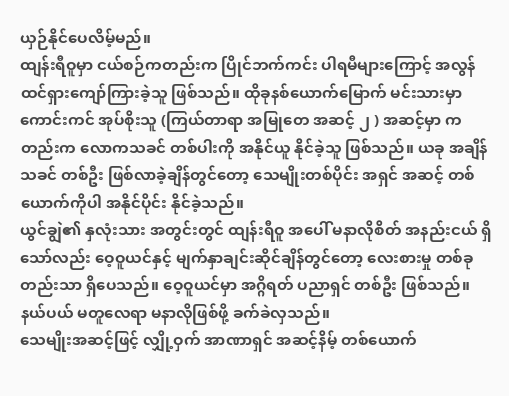ယှဉ်နိုင်ပေလိမ့်မည်။
ထျန်းရီဝူမှာ ငယ်စဉ်ကတည်းက ပြိုင်ဘက်ကင်း ပါရမီများကြောင့် အလွန် ထင်ရှားကျော်ကြားခဲ့သူ ဖြစ်သည်။ ထိုခုနစ်ယောက်မြောက် မင်းသားမှာ ကောင်းကင် အုပ်စိုးသူ (ကြယ်တာရာ အမြုတေ အဆင့် ၂ ) အဆင့်မှာ ကတည်းက လောကသခင် တစ်ပါးကို အနိုင်ယူ နိုင်ခဲ့သူ ဖြစ်သည်။ ယခု အချိန်သခင် တစ်ဦး ဖြစ်လာခဲ့ချိန်တွင်တော့ သေမျိုးတစ်ပိုင်း အရှင် အဆင့် တစ်ယောက်ကိုပါ အနိုင်ပိုင်း နိုင်ခဲ့သည်။
ယွင်ချွဲ၏ နှလုံးသား အတွင်းတွင် ထျန်းရီဝူ အပေါ် မနာလိုစိတ် အနည်းငယ် ရှိသော်လည်း ဝေ့ဝူယင်နှင့် မျက်နှာချင်းဆိုင်ချိန်တွင်တော့ လေးစားမှု တစ်ခုတည်းသာ ရှိပေသည်။ ဝေ့ဝူယင်မှာ အဂ္ဂိရတ် ပညာရှင် တစ်ဦး ဖြစ်သည်။ နယ်ပယ် မတူလေရာ မနာလိုဖြစ်ဖို့ ခက်ခဲလှသည်။
သေမျိုးအဆင့်ဖြင့် လျှို့ဝှက် အာဏာရှင် အဆင့်နိမ့် တစ်ယောက်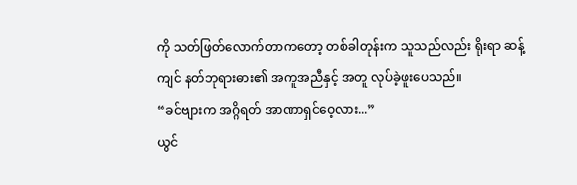ကို သတ်ဖြတ်လောက်တာကတော့ တစ်ခါတုန်းက သူသည်လည်း ရိုးရာ ဆန့်ကျင် နတ်ဘုရားဓား၏ အကူအညီနှင့် အတူ လုပ်ခဲ့ဖူးပေသည်။
“ခင်ဗျားက အဂ္ဂိရတ် အာဏာရှင်ဝေ့လား...”
ယွင်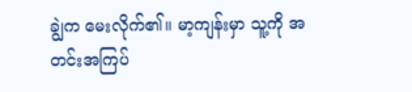ချွဲက မေးလိုက်၏။ မာ့ကျန်းမှာ သူ့ကို အတင်းအကြပ်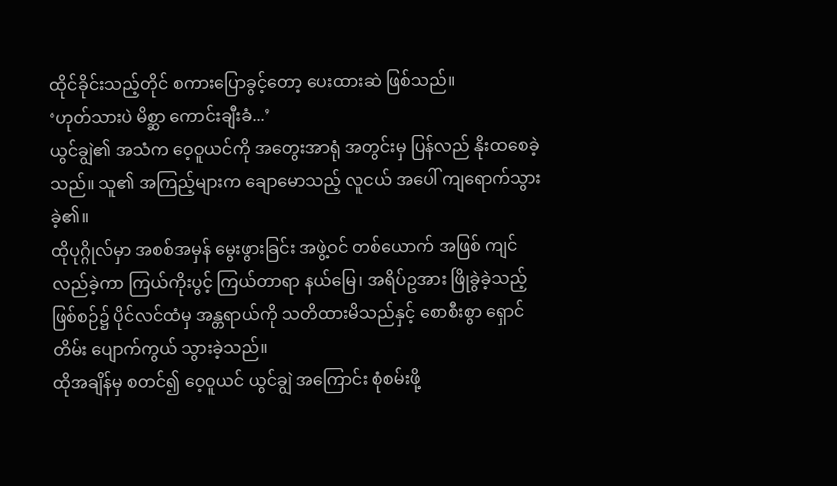ထိုင်ခိုင်းသည့်တိုင် စကားပြောခွင့်တော့ ပေးထားဆဲ ဖြစ်သည်။
‘ဟုတ်သားပဲ မိစ္ဆာ ကောင်းချီးခံ...’
ယွင်ချွဲ၏ အသံက ဝေ့ဝူယင်ကို အတွေးအာရုံ အတွင်းမှ ပြန်လည် နိုးထစေခဲ့သည်။ သူ၏ အကြည့်များက ချောမောသည့် လူငယ် အပေါ် ကျရောက်သွားခဲ့၏။
ထိုပုဂ္ဂိုလ်မှာ အစစ်အမှန် မွေးဖွားခြင်း အဖွဲ့ဝင် တစ်ယောက် အဖြစ် ကျင်လည်ခဲ့ကာ ကြယ်ကိုးပွင့် ကြယ်တာရာ နယ်မြေ၊ အရိပ်ဥအား ဖြိုခွဲခဲ့သည့် ဖြစ်စဉ်၌ ပိုင်လင်ထံမှ အန္တရာယ်ကို သတိထားမိသည်နှင့် စောစီးစွာ ရှောင်တိမ်း ပျောက်ကွယ် သွားခဲ့သည်။
ထိုအချိန်မှ စတင်၍ ဝေ့ဝူယင် ယွင်ချွဲ အကြောင်း စုံစမ်းဖို့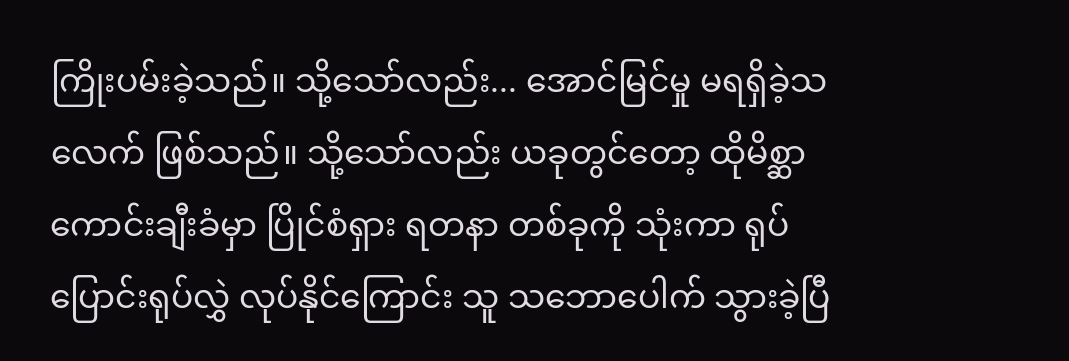ကြိုးပမ်းခဲ့သည်။ သို့သော်လည်း... အောင်မြင်မှု မရရှိခဲ့သလေက် ဖြစ်သည်။ သို့သော်လည်း ယခုတွင်တော့ ထိုမိစ္ဆာ ကောင်းချီးခံမှာ ပြိုင်စံရှား ရတနာ တစ်ခုကို သုံးကာ ရုပ်ပြောင်းရုပ်လွှဲ လုပ်နိုင်ကြောင်း သူ သဘောပေါက် သွားခဲ့ပြီ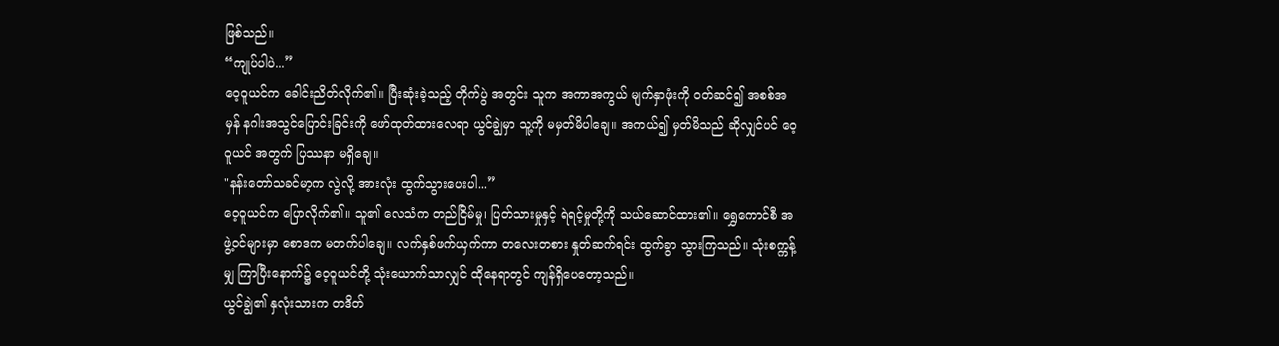ဖြစ်သည်။
“ကျုပ်ပါပဲ...”
ဝေ့ဝူယင်က ခေါင်းညိတ်လိုက်၏။ ပြီးဆုံးခဲ့သည့် တိုက်ပွဲ အတွင်း သူက အကာအကွယ် မျက်နှာဖုံးကို ဝတ်ဆင်၍ အစစ်အမှန် နဂါးအသွင်ပြောင်းခြင်းကို ဖော်ထုတ်ထားလေရာ ယွင်ချွဲမှာ သူ့ကို မမှတ်မိပါချေ။ အကယ်၍ မှတ်မိသည် ဆိုလျှင်ပင် ဝေ့ဝူယင် အတွက် ပြဿနာ မရှိချေ။
"နန်းတော်သခင်မာ့က လွဲလို့ အားလုံး ထွက်သွားပေးပါ...”
ဝေ့ဝူယင်က ပြောလိုက်၏။ သူ၏ လေသံက တည်ငြိမ်မှု၊ ပြတ်သားမှုနှင့် ရဲရင့်မှုတို့ကို သယ်ဆောင်ထား၏။ ရွှေကောင်စီ အဖွဲ့ဝင်များမှာ စောဒက မတက်ပါချေ။ လက်နှစ်ဖက်ယှက်ကာ တလေးတစား နှုတ်ဆက်ရင်း ထွက်ခွာ သွားကြသည်။ သုံးစက္ကန့်မျှ ကြာပြီးနောက်၌ ဝေ့ဝူယင်တို့ သုံးယောက်သာလျှင် ထိုနေရာတွင် ကျန်ရှိပေတော့သည်။
ယွင်ချွဲ၏ နှလုံးသားက တဒိတ်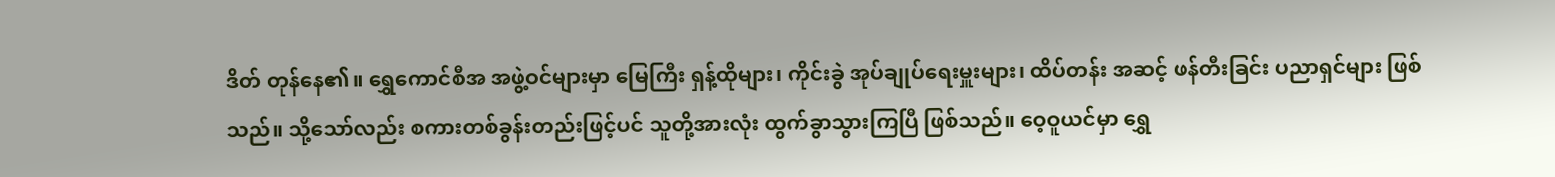ဒိတ် တုန်နေ၏။ ရွှေကောင်စီအ အဖွဲ့ဝင်များမှာ မြေကြီး ရှန့်ထိုများ၊ ကိုင်းခွဲ အုပ်ချုပ်ရေးမှူးများ၊ ထိပ်တန်း အဆင့် ဖန်တီးခြင်း ပညာရှင်များ ဖြစ်သည်။ သို့သော်လည်း စကားတစ်ခွန်းတည်းဖြင့်ပင် သူတို့အားလုံး ထွက်ခွာသွားကြပြီ ဖြစ်သည်။ ဝေ့ဝူယင်မှာ ရွှေ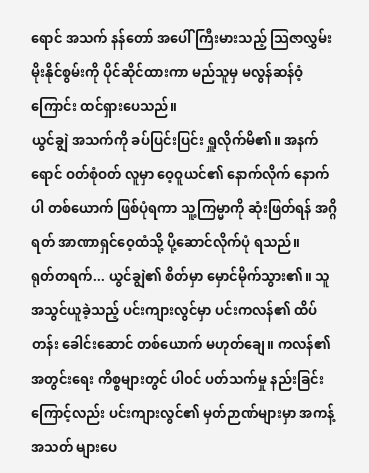ရောင် အသက် နန်တော် အပေါ် ကြီးမားသည့် သြဇာလွှမ်းမိုးနိုင်စွမ်းကို ပိုင်ဆိုင်ထားကာ မည်သူမှ မလွန်ဆန်ဝံ့ကြောင်း ထင်ရှားပေသည်။
ယွင်ချွဲ အသက်ကို ခပ်ပြင်းပြင်း ရှူလိုက်မိ၏။ အနက်ရောင် ဝတ်စုံဝတ် လူမှာ ဝေ့ဝူယင်၏ နောက်လိုက် နောက်ပါ တစ်ယောက် ဖြစ်ပုံရကာ သူ့ကြမ္မာကို ဆုံးဖြတ်ရန် အဂ္ဂိရတ် အာဏာရှင်ဝေ့ထံသို့ ပို့ဆောင်လိုက်ပုံ ရသည်။
ရုတ်တရက်... ယွင်ချွဲ၏ စိတ်မှာ မှောင်မိုက်သွား၏။ သူ အသွင်ယူခဲ့သည့် ပင်းကျားလွင်မှာ ပင်းကလန်၏ ထိပ်တန်း ခေါင်းဆောင် တစ်ယောက် မဟုတ်ချေ။ ကလန်၏ အတွင်းရေး ကိစ္စများတွင် ပါဝင် ပတ်သက်မှု နည်းခြင်းကြောင့်လည်း ပင်းကျားလွင်၏ မှတ်ဉာဏ်များမှာ အကန့်အသတ် များပေ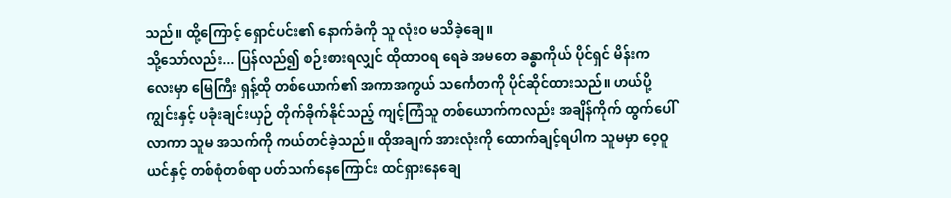သည်။ ထို့ကြောင့် ရှောင်ပင်း၏ နောက်ခံကို သူ လုံးဝ မသိခဲ့ချေ။
သို့သော်လည်း... ပြန်လည်၍ စဉ်းစားရလျှင် ထိုထာဝရ ရေခဲ အမတေ ခန္ဓာကိုယ် ပိုင်ရှင် မိန်းကလေးမှာ မြေကြီး ရှန့်ထို တစ်ယောက်၏ အကာအကွယ် သင်္ကေတကို ပိုင်ဆိုင်ထားသည်။ ဟယ်ပို့ကျွင်းနှင့် ပခုံးချင်းယှဉ် တိုက်ခိုက်နိုင်သည့် ကျင့်ကြံသူ တစ်ယောက်ကလည်း အချိန်ကိုက် ထွက်ပေါ်လာကာ သူမ အသက်ကို ကယ်တင်ခဲ့သည်။ ထိုအချက် အားလုံးကို ထောက်ချင့်ရပါက သူမမှာ ဝေ့ဝူယင်နှင့် တစ်စုံတစ်ရာ ပတ်သက်နေကြောင်း ထင်ရှားနေချေ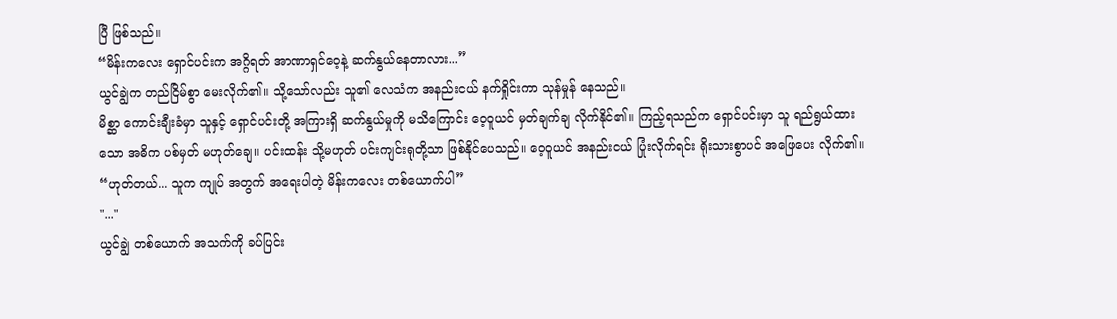ပြီ ဖြစ်သည်။
“မိန်းကလေး ရှောင်ပင်းက အဂ္ဂိရတ် အာဏာရှင်ဝေ့နဲ့ ဆက်နွယ်နေတာလား...”
ယွင်ချွဲက တည်ငြိမ်စွာ မေးလိုက်၏။ သို့သော်လည်း သူ၏ လေသံက အနည်းငယ် နက်ရှိုင်းကာ သုန်မှုန် နေသည်။
မိစ္ဆာ ကောင်းချီးခံမှာ သူနှင့် ရှောင်ပင်းတို့ အကြားရှိ ဆက်နွယ်မှုကို မသိကြောင်း ဝေ့ဝူယင် မှတ်ချက်ချ လိုက်နိုင်၏။ ကြည့်ရသည်က ရှောင်ပင်းမှာ သူ ရည်ရွယ်ထားသော အဓိက ပစ်မှတ် မဟုတ်ချေ။ ပင်းထန်း သို့မဟုတ် ပင်းကျင်းရုတို့သာ ဖြစ်နိုင်ပေသည်။ ဝေ့ဝူယင် အနည်းငယ် ပြုံးလိုက်ရင်း ရိုးသားစွာပင် အဖြေပေး လိုက်၏။
“ဟုတ်တယ်... သူက ကျုပ် အတွက် အရေးပါတဲ့ မိန်းကလေး တစ်ယောက်ပါ”
"..."
ယွင်ချွဲ တစ်ယောက် အသက်ကို ခပ်ပြင်း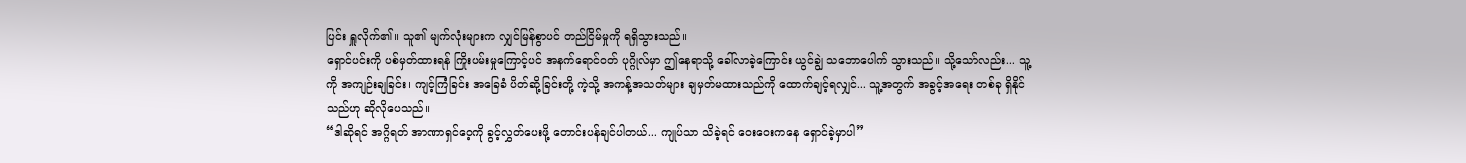ပြင်း ရှူလိုက်၏။ သူ၏ မျက်လုံးများက လျှင်မြန်စွာပင် တည်ငြိမ်မှုကို ရရှိသွားသည်။
ရှောင်ပင်းကို ပစ်မှတ်ထားရန် ကြိုးပမ်းမှုကြောင့်ပင် အနက်ရောင်ဝတ် ပုဂ္ဂိုလ်မှာ ဤနေရာသို့ ခေါ်လာခဲ့ကြောင်း ယွင်ချွဲ သဘောပေါက် သွားသည်။ သို့သော်လည်း... သူ့ကို အကျဉ်းချခြင်း၊ ကျင့်ကြံခြင်း အခြေခံ ပိတ်ဆို့ခြင်းတို့ ကဲ့သို့ အကန့်အသတ်များ ချမှတ်မထားသည်ကို ထောက်ချင့်ရလျှင်... သူ့အတွက် အခွင့်အရေး တစ်ခု ရှိနိုင်သည်ဟု ဆိုလိုပေသည်။
“ဒါဆိုရင် အဂ္ဂိရတ် အာဏာရှင်ဝေ့ကို ခွင့်လွှတ်ပေးဖို့ တောင်းပန်ချင်ပါတယ်... ကျုပ်သာ သိခဲ့ရင် ဝေးဝေးကနေ ရှောင်ခဲ့မှာပါ”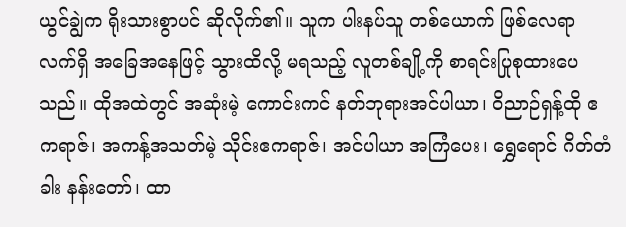ယွင်ချွဲက ရိုးသားစွာပင် ဆိုလိုက်၏။ သူက ပါးနပ်သူ တစ်ယောက် ဖြစ်လေရာ လက်ရှိ အခြေအနေဖြင့် သွားထိလို့ မရသည့် လူတစ်ချို့ကို စာရင်းပြုစုထားပေသည်။ ထိုအထဲတွင် အဆုံးမဲ့ ကောင်းကင် နတ်ဘုရားအင်ပါယာ၊ ဝိညာဉ်ရှန့်ထို ဧကရာဇ်၊ အကန့်အသတ်မဲ့ သိုင်းဧကရာဇ်၊ အင်ပါယာ အကြံပေး၊ ရွှေရောင် ဂိတ်တံခါး နန်းတော်၊ ထာ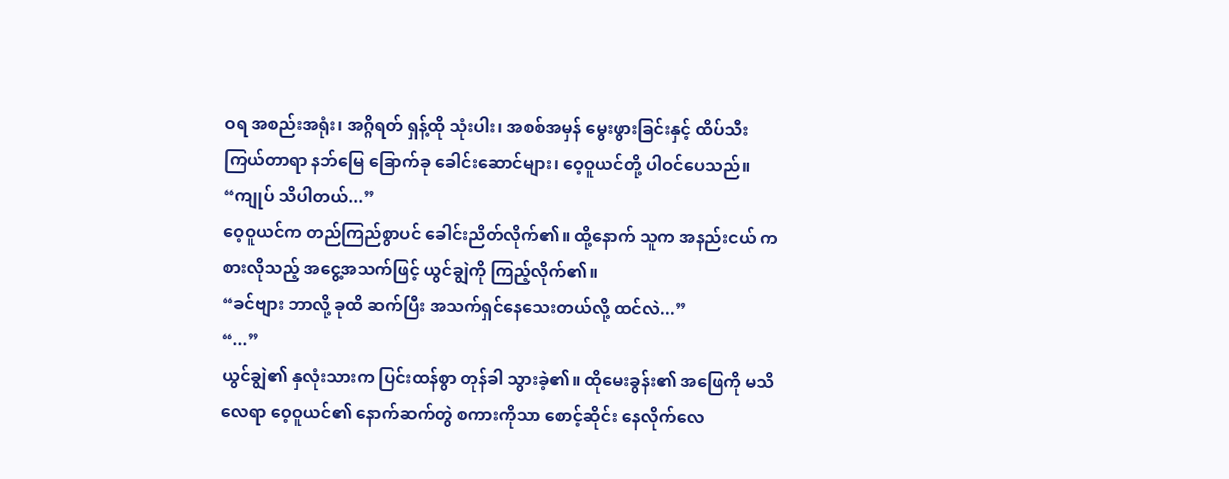ဝရ အစည်းအရုံး၊ အဂ္ဂိရတ် ရှန့်ထို သုံးပါး၊ အစစ်အမှန် မွေးဖွားခြင်းနှင့် ထိပ်သီး ကြယ်တာရာ နဘ်မြေ ခြောက်ခု ခေါင်းဆောင်များ၊ ဝေ့ဝူယင်တို့ ပါဝင်ပေသည်။
“ကျုပ် သိပါတယ်...”
ဝေ့ဝူယင်က တည်ကြည်စွာပင် ခေါင်းညိတ်လိုက်၏။ ထို့နောက် သူက အနည်းငယ် ကစားလိုသည့် အငွေ့အသက်ဖြင့် ယွင်ချွဲကို ကြည့်လိုက်၏။
“ခင်ဗျား ဘာလို့ ခုထိ ဆက်ပြီး အသက်ရှင်နေသေးတယ်လို့ ထင်လဲ...”
“...”
ယွင်ချွဲ၏ နှလုံးသားက ပြင်းထန်စွာ တုန်ခါ သွားခဲ့၏။ ထိုမေးခွန်း၏ အဖြေကို မသိလေရာ ဝေ့ဝူယင်၏ နောက်ဆက်တွဲ စကားကိုသာ စောင့်ဆိုင်း နေလိုက်လေ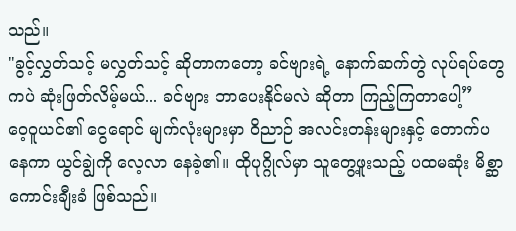သည်။
"ခွင့်လွှတ်သင့် မလွှတ်သင့် ဆိုတာကတော့ ခင်ဗျားရဲ့ နောက်ဆက်တွဲ လုပ်ရပ်တွေကပဲ ဆုံးဖြတ်လိမ့်မယ်... ခင်ဗျား ဘာပေးနိုင်မလဲ ဆိုတာ ကြည့်ကြတာပေါ့”
ဝေ့ဝူယင်၏ ငွေရောင် မျက်လုံးများမှာ ဝိညာဉ် အလင်းတန်းများနှင့် တောက်ပနေကာ ယွင်ချွဲကို လေ့လာ နေခဲ့၏။ ထိုပုဂ္ဂိုလ်မှာ သူတွေ့ဖူးသည့် ပထမဆုံး မိစ္ဆာ ကောင်းချီးခံ ဖြစ်သည်။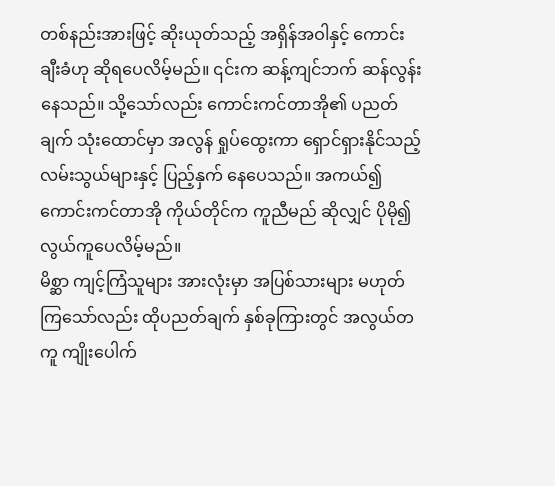တစ်နည်းအားဖြင့် ဆိုးယုတ်သည့် အရှိန်အဝါနှင့် ကောင်းချီးခံဟု ဆိုရပေလိမ့်မည်။ ၎င်းက ဆန့်ကျင်ဘက် ဆန်လွန်းနေသည်။ သို့သော်လည်း ကောင်းကင်တာအို၏ ပညတ်ချက် သုံးထောင်မှာ အလွန် ရှုပ်ထွေးကာ ရှောင်ရှားနိုင်သည့် လမ်းသွယ်များနှင့် ပြည့်နှက် နေပေသည်။ အကယ်၍ ကောင်းကင်တာအို ကိုယ်တိုင်က ကူညီမည် ဆိုလျှင် ပိုမို၍ လွယ်ကူပေလိမ့်မည်။
မိစ္ဆာ ကျင့်ကြံသူများ အားလုံးမှာ အပြစ်သားများ မဟုတ်ကြသော်လည်း ထိုပညတ်ချက် နှစ်ခုကြားတွင် အလွယ်တကူ ကျိုးပေါက်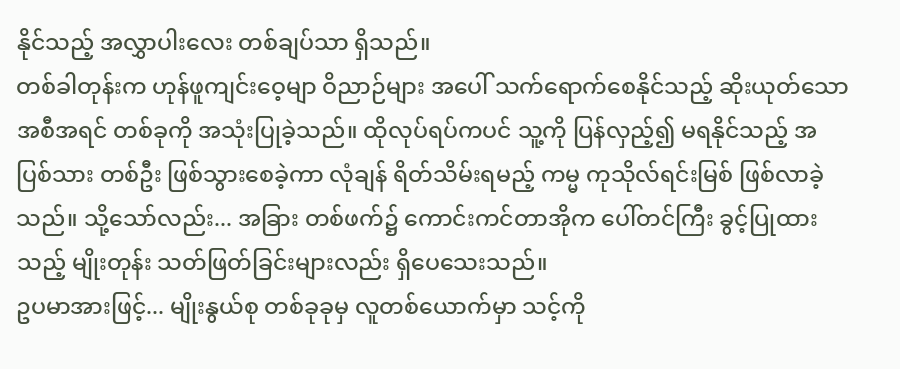နိုင်သည့် အလွှာပါးလေး တစ်ချပ်သာ ရှိသည်။
တစ်ခါတုန်းက ဟုန်ဖူကျင်းဝေ့မျာ ဝိညာဉ်များ အပေါ် သက်ရောက်စေနိုင်သည့် ဆိုးယုတ်သော အစီအရင် တစ်ခုကို အသုံးပြုခဲ့သည်။ ထိုလုပ်ရပ်ကပင် သူ့ကို ပြန်လှည့်၍ မရနိုင်သည့် အပြစ်သား တစ်ဦး ဖြစ်သွားစေခဲ့ကာ လုံချန် ရိတ်သိမ်းရမည့် ကမ္မ ကုသိုလ်ရင်းမြစ် ဖြစ်လာခဲ့သည်။ သို့သော်လည်း... အခြား တစ်ဖက်၌ ကောင်းကင်တာအိုက ပေါ်တင်ကြီး ခွင့်ပြုထားသည့် မျိုးတုန်း သတ်ဖြတ်ခြင်းများလည်း ရှိပေသေးသည်။
ဥပမာအားဖြင့်... မျိုးနွယ်စု တစ်ခုခုမှ လူတစ်ယောက်မှာ သင့်ကို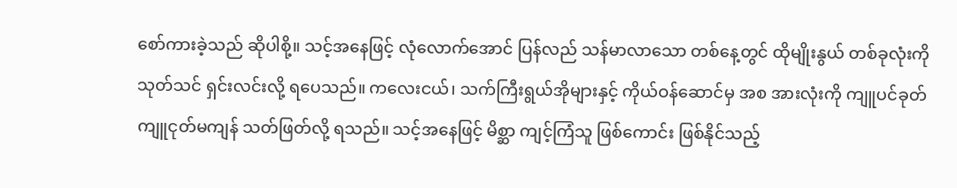စော်ကားခဲ့သည် ဆိုပါစို့။ သင့်အနေဖြင့် လုံလောက်အောင် ပြန်လည် သန်မာလာသော တစ်နေ့တွင် ထိုမျိုးနွယ် တစ်ခုလုံးကို သုတ်သင် ရှင်းလင်းလို့ ရပေသည်။ ကလေးငယ်၊ သက်ကြီးရွယ်အိုများနှင့် ကိုယ်ဝန်ဆောင်မှ အစ အားလုံးကို ကျူပင်ခုတ် ကျူငုတ်မကျန် သတ်ဖြတ်လို့ ရသည်။ သင့်အနေဖြင့် မိစ္ဆာ ကျင့်ကြံသူ ဖြစ်ကောင်း ဖြစ်နိုင်သည့်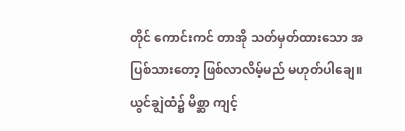တိုင် ကောင်းကင် တာအို သတ်မှတ်ထားသော အပြစ်သားတော့ ဖြစ်လာလိမ့်မည် မဟုတ်ပါချေ။
ယွင်ချွဲထံ၌ မိစ္ဆာ ကျင့်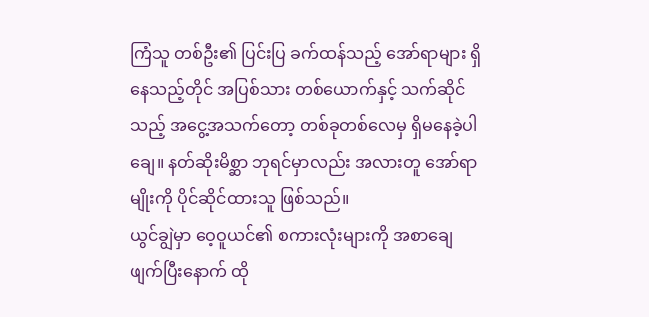ကြံသူ တစ်ဦး၏ ပြင်းပြ ခက်ထန်သည့် အော်ရာများ ရှိနေသည့်တိုင် အပြစ်သား တစ်ယောက်နှင့် သက်ဆိုင်သည့် အငွေ့အသက်တော့ တစ်ခုတစ်လေမှ ရှိမနေခဲ့ပါချေ။ နတ်ဆိုးမိစ္ဆာ ဘုရင်မှာလည်း အလားတူ အော်ရာမျိုးကို ပိုင်ဆိုင်ထားသူ ဖြစ်သည်။
ယွင်ချွဲမှာ ဝေ့ဝူယင်၏ စကားလုံးများကို အစာချေဖျက်ပြီးနောက် ထို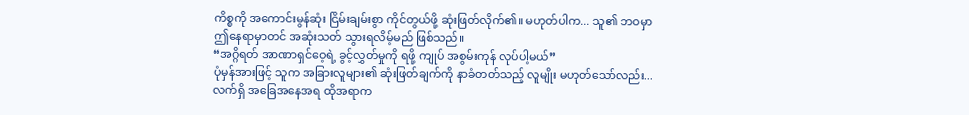ကိစ္စကို အကောင်းမွန်ဆုံး ငြိမ်းချမ်းစွာ ကိုင်တွယ်ဖို့ ဆုံးဖြတ်လိုက်၏။ မဟုတ်ပါက... သူ၏ ဘဝမှာ ဤနေရာမှာတင် အဆုံးသတ် သွားရလိမ့်မည် ဖြစ်သည်။
“အဂ္ဂိရတ် အာဏာရှင်ဝေ့ရဲ့ ခွင့်လွှတ်မှုကို ရဖို့ ကျုပ် အစွမ်းကုန် လုပ်ပါ့မယ်”
ပုံမှန်အားဖြင့် သူက အခြားလူများ၏ ဆုံးဖြတ်ချက်ကို နာခံတတ်သည့် လူမျိုး မဟုတ်သော်လည်း... လက်ရှိ အခြေအနေအရ ထိုအရာက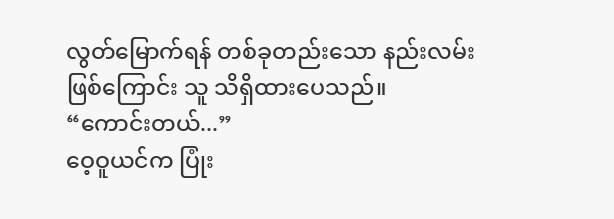လွတ်မြောက်ရန် တစ်ခုတည်းသော နည်းလမ်းဖြစ်ကြောင်း သူ သိရှိထားပေသည်။
“ကောင်းတယ်...”
ဝေ့ဝူယင်က ပြုံး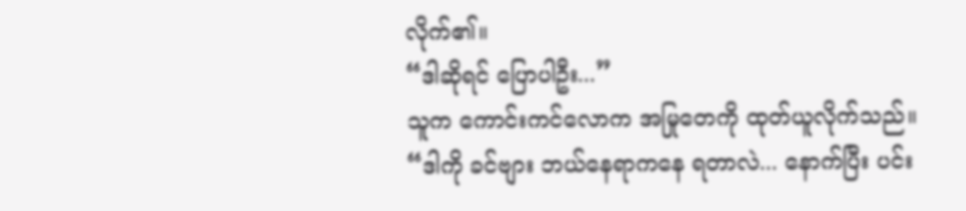လိုက်၏။
“ဒါဆိုရင် ပြောပါဦး...”
သူက ကောင်းကင်လောက အမြုတေကို ထုတ်ယူလိုက်သည်။
“ဒါကို ခင်ဗျား ဘယ်နေရာကနေ ရတာလဲ... နောက်ပြီး ပင်း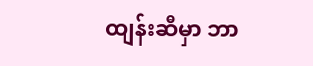ထျန်းဆီမှာ ဘာ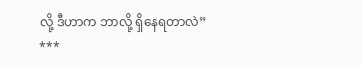လို့ ဒီဟာက ဘာလို့ ရှိနေရတာလဲ”
***